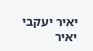יאיר יעקבי
יאיר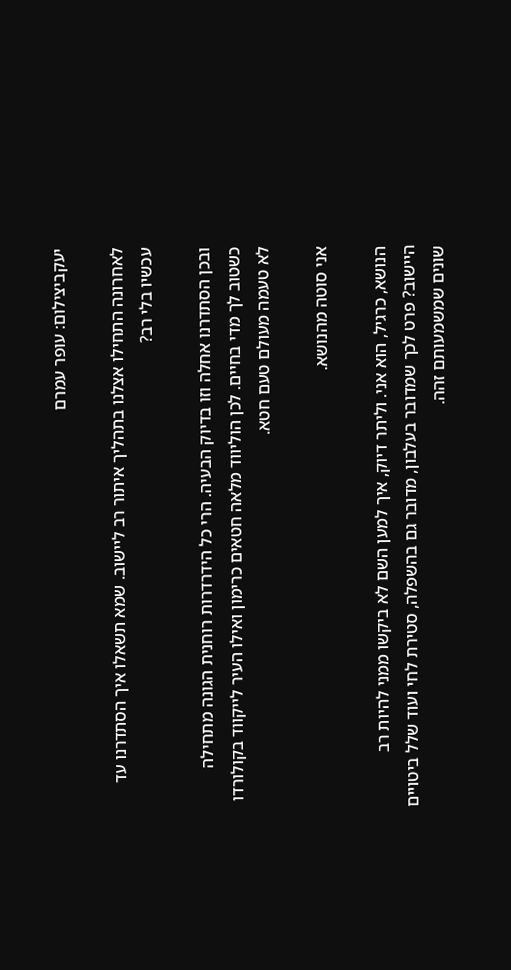יעקביצילום: עופר עמרם

לאחרונה התחילו אצלנו בתהליך איתור רב ליישוב. שמא תשאלו איך הסתדרנו עד עכשיו בלי רב?

ובכן הסתדרנו אחלה וזו בדיוק הבעיה. הרי כל הידרדרות רוחנית הגונה מתחילה כשטוב לך מדי בחיים. לכן הוליווד מלאה חטאים כרימון ואילו העיר לייקווד בקולורדו לא טעמה מעולם טעם חטא.

אני סוטה מהנושא.

הנושא, כרגיל, הוא אני. וליתר דיוק, איך למען השם לא ביקשו ממני להיות רב היישוב? פרט לכך שמדובר בעלבון, מדובר גם בהשפלה, סטירת לחי ועוד שלל ביטויים שונים שמשמעותם זהה.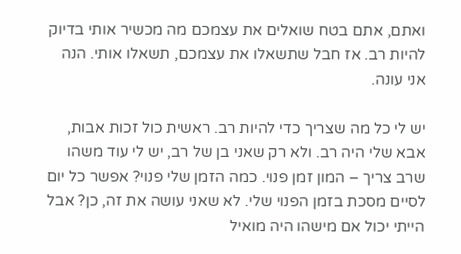ואתם, אתם בטח שואלים את עצמכם מה מכשיר אותי בדיוק להיות רב. אז חבל שתשאלו את עצמכם, תשאלו אותי. הנה אני עונה.

יש לי כל מה שצריך כדי להיות רב. ראשית כול זכות אבות, אבא שלי היה רב. ולא רק שאני בן של רב, יש לי עוד משהו שרב צריך – המון זמן פנוי. כמה הזמן שלי פנוי? אפשר כל יום לסיים מסכת בזמן הפנוי שלי. לא שאני עושה את זה, כן? אבל הייתי יכול אם מישהו היה מואיל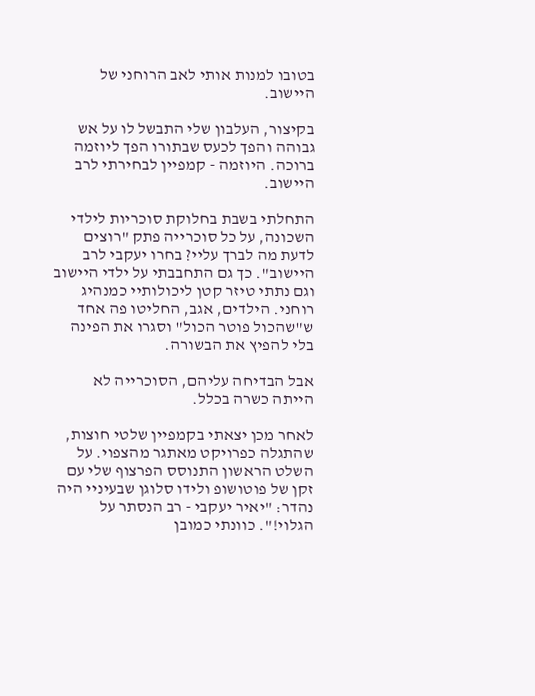בטובו למנות אותי לאב הרוחני של היישוב.

בקיצור, העלבון שלי התבשל לו על אש גבוהה והפך לכעס שבתורו הפך ליוזמה ברוכה. היוזמה - קמפיין לבחירתי לרב היישוב.

התחלתי בשבת בחלוקת סוכריות לילדי השכונה, על כל סוכרייה פתק "רוצים לדעת מה לברך עליי? בחרו יעקבי לרב היישוב". כך גם התחבבתי על ילדי היישוב וגם נתתי טיזר קטן ליכולותיי כמנהיג רוחני. הילדים, אגב, החליטו פה אחד ש"שהכול פוטר הכול" וסגרו את הפינה בלי להפיץ את הבשורה.

אבל הבדיחה עליהם, הסוכרייה לא הייתה כשרה בכלל.

לאחר מכן יצאתי בקמפיין שלטי חוצות, שהתגלה כפרויקט מאתגר מהצפוי. על השלט הראשון התנוסס הפרצוף שלי עם זקן של פוטושופ ולידו סלוגן שבעיניי היה נהדר: "יאיר יעקבי - רב הנסתר על הגלוי!". כוונתי כמובן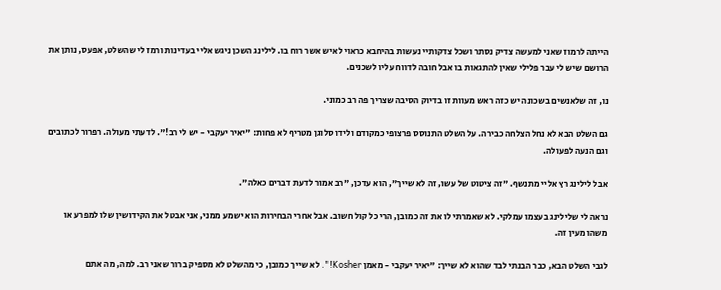הייתה לרמוז שאני למעשה צדיק נסתר ושכל צדקותיי נעשות בהיחבא כראוי לאיש אשר רוח בו. לילינג השכן ניגש אליי בעדינות ורמז לי שהשלט, אפעס, נותן את הרושם שיש לי עבר פלילי שאין להתגאות בו אבל חובה לדווח עליו לשכנים.

נו, זה שלאנשים בשכונה יש כזה ראש מעוות זו בדיוק הסיבה שצריך פה רב כמוני.

גם השלט הבא לא נחל הצלחה כבירה. על השלט התנוסס פרצופי כמקודם ולידו סלוגן מטריף לא פחות: "יאיר יעקבי - יש לי רב!". לדעתי מעולה. רפרור לכתובים וגם הנעה לפעולה.

אבל לילינג רץ אליי מתנשף. "זה ציטוט של עשו, זה לא שייך", הוא עדכן, "רב אמור לדעת דברים כאלה".

נראה לי שלילינג בעצמו עמלקי. לא שאמרתי לו את זה כמובן, הרי כל קול חשוב. אבל אחרי הבחירות הוא ישמע ממני, אני אבטל את הקידושין שלו למפרע או משהו מעין זה.

לגבי השלט הבא, כבר הבנתי לבד שהוא לא שייך: "יאיר יעקבי - מאמן Kosher!". לא שייך כמובן, כי מהשלט לא מספיק ברור שאני רב. למה, מה אתם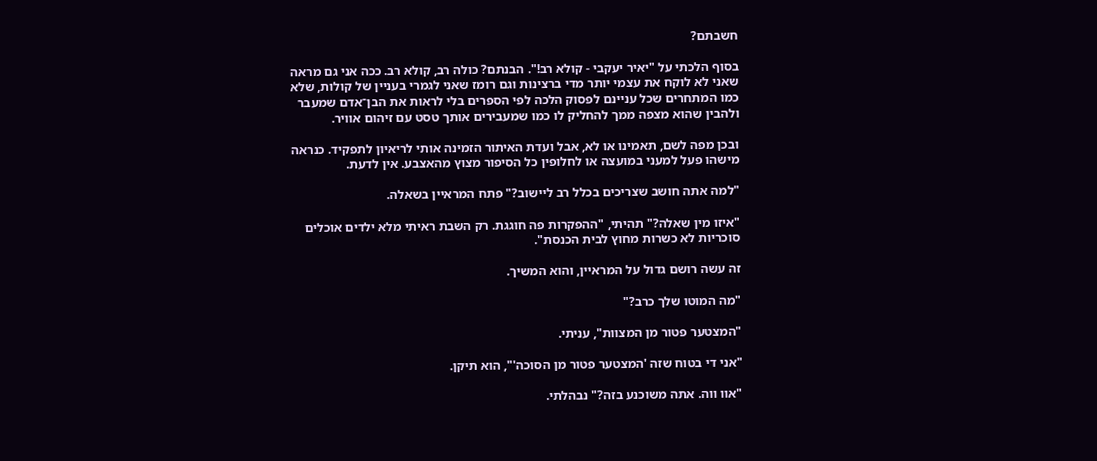חשבתם?

בסוף הלכתי על "יאיר יעקבי - קולא רב!". הבנתם? כולה רב, קולא רב. ככה אני גם מראה שאני לא לוקח את עצמי יותר מדי ברצינות וגם רומז שאני לגמרי בעניין של קולות, שלא כמו המתחרים שכל עניינם לפסוק הלכה לפי הספרים בלי לראות את הבן־אדם שמעבר ולהבין שהוא מצפה ממך להחליק לו כמו שמעבירים אותך טסט עם זיהום אוויר.

ובכן מפה לשם, תאמינו או לא, אבל ועדת האיתור הזמינה אותי לריאיון לתפקיד. כנראה מישהו פעל למעני במועצה או לחלופין כל הסיפור מצוץ מהאצבע. אין לדעת.

"למה אתה חושב שצריכים בכלל רב ליישוב?" פתח המראיין בשאלה.

"איזו מין שאלה?" תהיתי, "ההפקרות פה חוגגת. רק השבת ראיתי מלא ילדים אוכלים סוכריות לא כשרות מחוץ לבית הכנסת".

זה עשה רושם גדול על המראיין, והוא המשיך.

"מה המוטו שלך כרב?"

"המצטער פטור מן המצוות", עניתי.

"אני די בטוח שזה 'המצטער פטור מן הסוכה'", הוא תיקן.

"אוו ווה. אתה משוכנע בזה?" נבהלתי.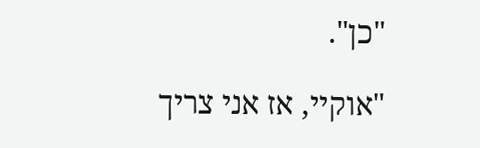"כן".

"אוקיי, אז אני צריך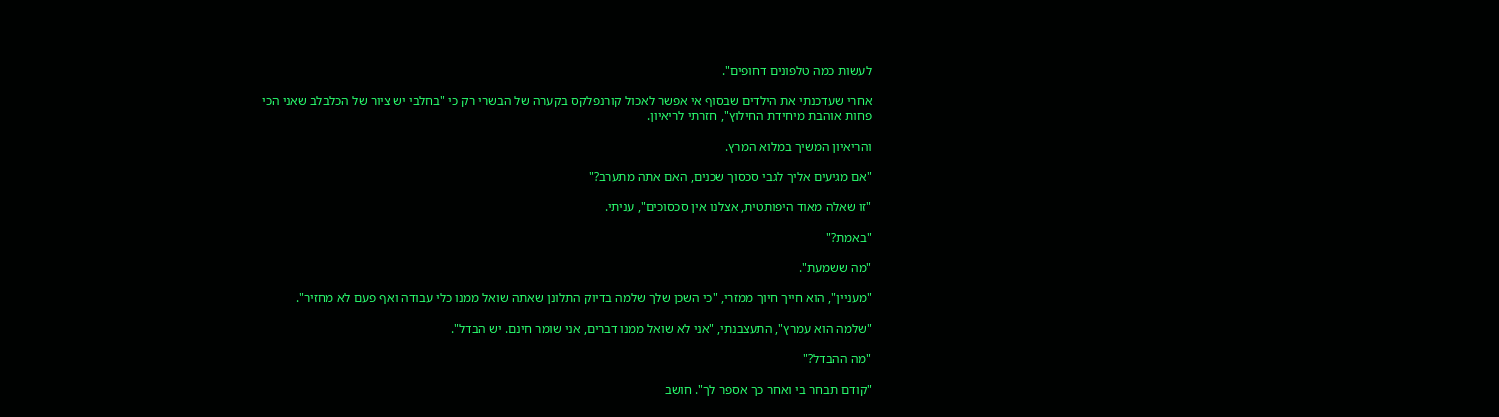לעשות כמה טלפונים דחופים".

אחרי שעדכנתי את הילדים שבסוף אי אפשר לאכול קורנפלקס בקערה של הבשרי רק כי "בחלבי יש ציור של הכלבלב שאני הכי פחות אוהבת מיחידת החילוץ", חזרתי לריאיון.

והריאיון המשיך במלוא המרץ.

"אם מגיעים אליך לגבי סכסוך שכנים, האם אתה מתערב?"

"זו שאלה מאוד היפותטית, אצלנו אין סכסוכים", עניתי.

"באמת?"

"מה ששמעת".

"מעניין", הוא חייך חיוך ממזרי, "כי השכן שלך שלמה בדיוק התלונן שאתה שואל ממנו כלי עבודה ואף פעם לא מחזיר".

"שלמה הוא עמרץ", התעצבנתי, "אני לא שואל ממנו דברים, אני שומר חינם. יש הבדל".

"מה ההבדל?"

"קודם תבחר בי ואחר כך אספר לך". חושב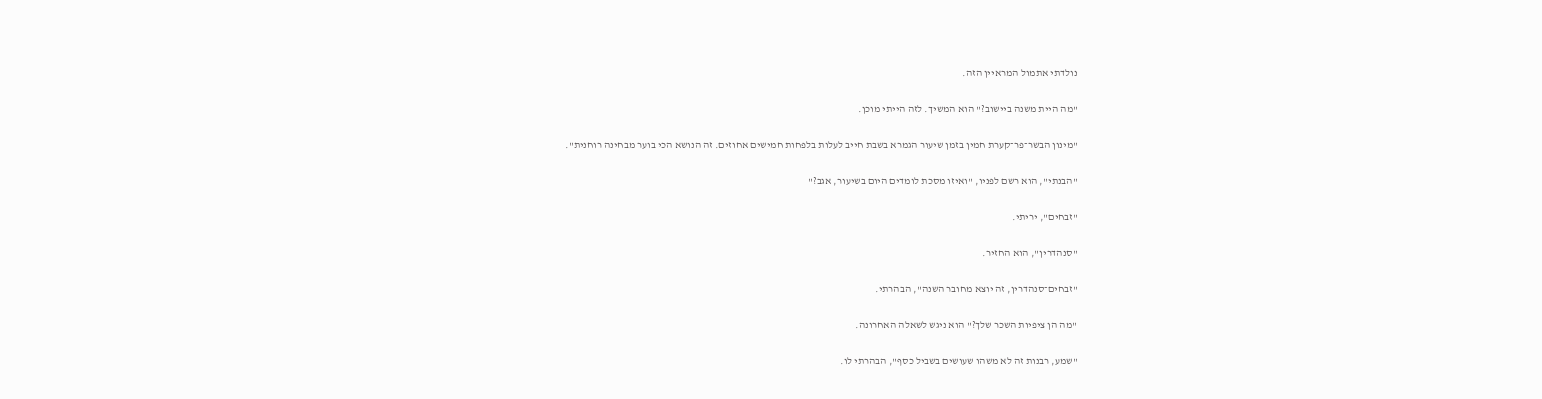נולדתי אתמול המראיין הזה.

"מה היית משנה ביישוב?" הוא המשיך. לזה הייתי מוכן.

"מינון הבשר־פר־קערת חמין בזמן שיעור הגמרא בשבת חייב לעלות בלפחות חמישים אחוזים. זה הנושא הכי בוער מבחינה רוחנית".

"הבנתי", הוא רשם לפניו, "ואיזו מסכת לומדים היום בשיעור, אגב?"

"זבחים", יריתי.

"סנהדרין", הוא החזיר.

"זבחים־סנהדרין, זה יוצא מחובר השנה", הבהרתי.

"מה הן ציפיות השכר שלך?" הוא ניגש לשאלה האחרונה.

"שמע, רבנות זה לא משהו שעושים בשביל כסף", הבהרתי לו.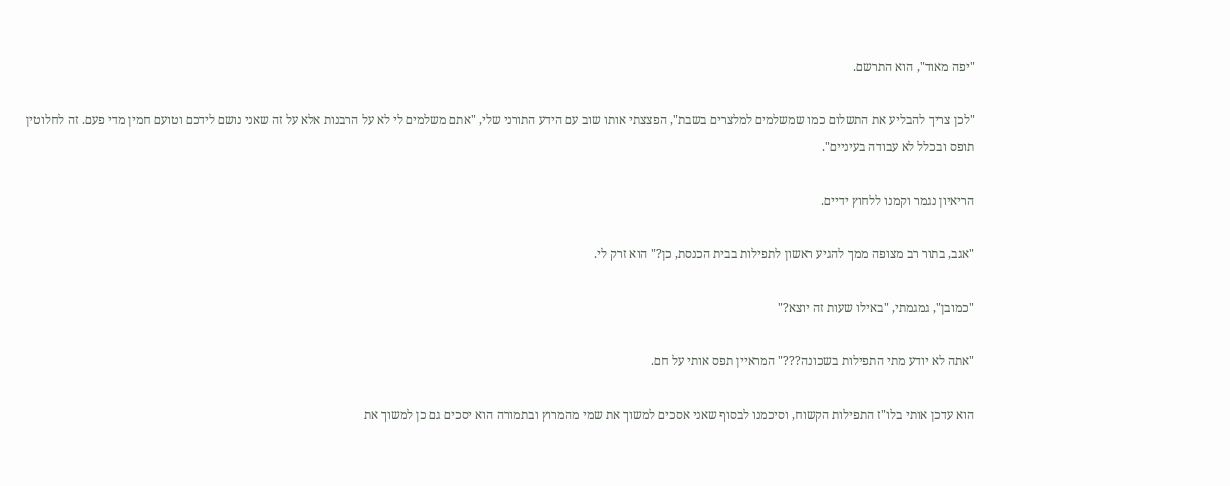"יפה מאוד", הוא התרשם.

"לכן צריך להבליע את התשלום כמו שמשלמים למלצרים בשבת", הפצצתי אותו שוב עם הידע התורני שלי, "אתם משלמים לי לא על הרבנות אלא על זה שאני נושם לידכם וטועם חמין מדי פעם. זה לחלוטין תופס ובכלל לא עבודה בעיניים".

הריאיון נגמר וקמנו ללחוץ ידיים.

"אגב, בתור רב מצופה ממך להגיע ראשון לתפילות בבית הכנסת, כן?" הוא זרק לי.

"כמובן", גמגמתי, "באילו שעות זה יוצא?"

"אתה לא יודע מתי התפילות בשכונה???" המראיין תפס אותי על חם.

הוא עדכן אותי בלו"ז התפילות הקשוח, וסיכמנו לבסוף שאני אסכים למשוך את שמי מהמרוץ ובתמורה הוא יסכים גם כן למשוך את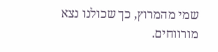שמי מהמרוץ, כך שכולנו נצא מורווחים.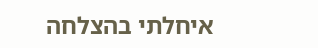איחלתי בהצלחה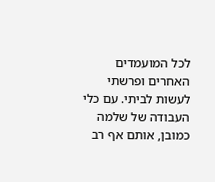לכל המועמדים האחרים ופרשתי לעשות לביתי. עם כלי העבודה של שלמה כמובן, אותם אף רב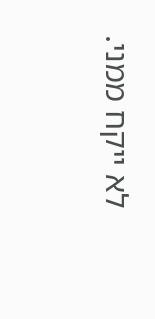לא ייקח ממני.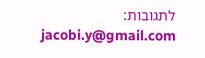לתגובות: jacobi.y@gmail.com